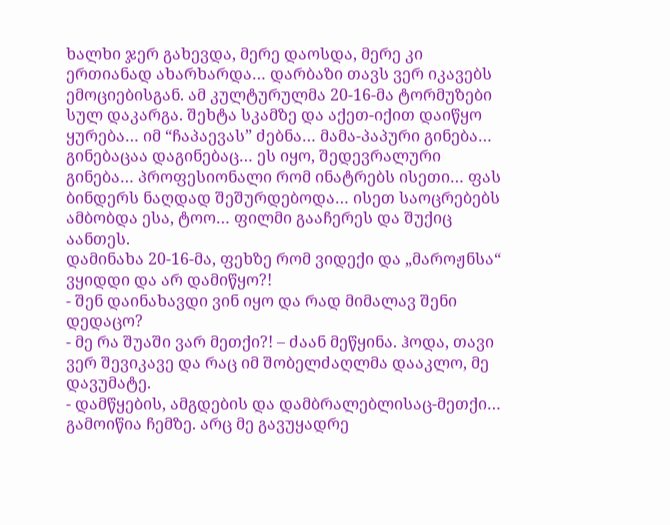ხალხი ჯერ გახევდა, მერე დაოსდა, მერე კი ერთიანად ახარხარდა… დარბაზი თავს ვერ იკავებს ემოციებისგან. ამ კულტურულმა 20-16-მა ტორმუზები სულ დაკარგა. შეხტა სკამზე და აქეთ-იქით დაიწყო ყურება… იმ “ჩაპაევას” ძებნა… მამა-პაპური გინება… გინებაცაა დაგინებაც… ეს იყო, შედევრალური გინება… პროფესიონალი რომ ინატრებს ისეთი… ფას ბინდერს ნაღდად შეშურდებოდა… ისეთ საოცრებებს ამბობდა ესა, ტოო… ფილმი გააჩერეს და შუქიც აანთეს.
დამინახა 20-16-მა, ფეხზე რომ ვიდექი და „მაროჟნსა“ ვყიდდი და არ დამიწყო?!
- შენ დაინახავდი ვინ იყო და რად მიმალავ შენი დედაცო?
- მე რა შუაში ვარ მეთქი?! – ძაან მეწყინა. ჰოდა, თავი ვერ შევიკავე და რაც იმ შობელძაღლმა დააკლო, მე დავუმატე.
- დამწყების, ამგდების და დამბრალებლისაც-მეთქი…
გამოიწია ჩემზე. არც მე გავუყადრე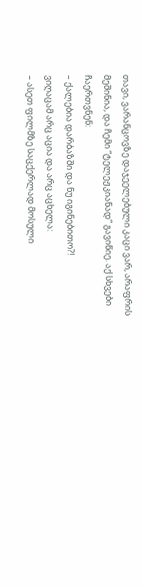თავი, ვარანცოვზე დაჯეელებული კაცი ვარ, არაფრის მეშინია, და ჩემი “ტელეჟკიანად” გავიწიე. აქ სხვები ჩაერთვნენ:
– ქალებია დარბაზში და ნუ იგინებითო?!
ვიღაცამ არც აცია და არც აცხელა:
– ასეთ ფილმზე საცქერლად მოსული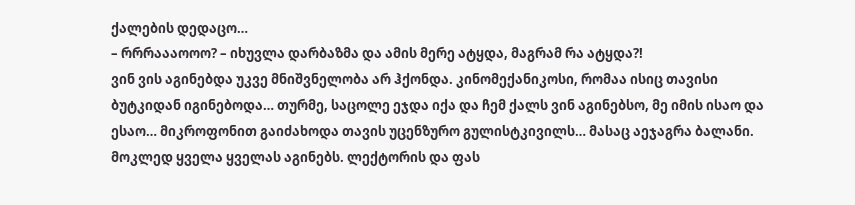ქალების დედაცო…
– რრრაააოოო? – იხუვლა დარბაზმა და ამის მერე ატყდა, მაგრამ რა ატყდა?!
ვინ ვის აგინებდა უკვე მნიშვნელობა არ ჰქონდა. კინომექანიკოსი, რომაა ისიც თავისი ბუტკიდან იგინებოდა… თურმე, საცოლე ეჯდა იქა და ჩემ ქალს ვინ აგინებსო, მე იმის ისაო და ესაო… მიკროფონით გაიძახოდა თავის უცენზურო გულისტკივილს… მასაც აეჯაგრა ბალანი.
მოკლედ ყველა ყველას აგინებს. ლექტორის და ფას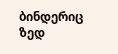ბინდერიც ზედ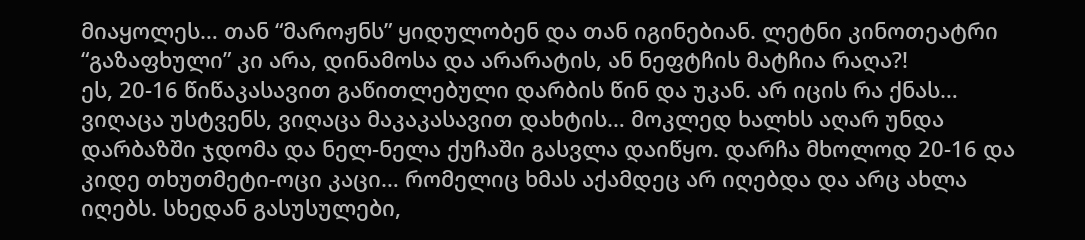მიაყოლეს… თან “მაროჟნს” ყიდულობენ და თან იგინებიან. ლეტნი კინოთეატრი “გაზაფხული” კი არა, დინამოსა და არარატის, ან ნეფტჩის მატჩია რაღა?!
ეს, 20-16 წიწაკასავით გაწითლებული დარბის წინ და უკან. არ იცის რა ქნას… ვიღაცა უსტვენს, ვიღაცა მაკაკასავით დახტის… მოკლედ ხალხს აღარ უნდა დარბაზში ჯდომა და ნელ-ნელა ქუჩაში გასვლა დაიწყო. დარჩა მხოლოდ 20-16 და კიდე თხუთმეტი-ოცი კაცი… რომელიც ხმას აქამდეც არ იღებდა და არც ახლა იღებს. სხედან გასუსულები,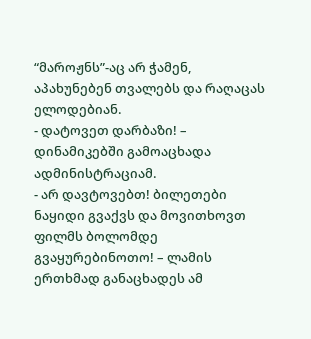“მაროჟნს”-აც არ ჭამენ, აპახუნებენ თვალებს და რაღაცას ელოდებიან.
- დატოვეთ დარბაზი! – დინამიკებში გამოაცხადა ადმინისტრაციამ.
- არ დავტოვებთ! ბილეთები ნაყიდი გვაქვს და მოვითხოვთ ფილმს ბოლომდე გვაყურებინოთო! – ლამის ერთხმად განაცხადეს ამ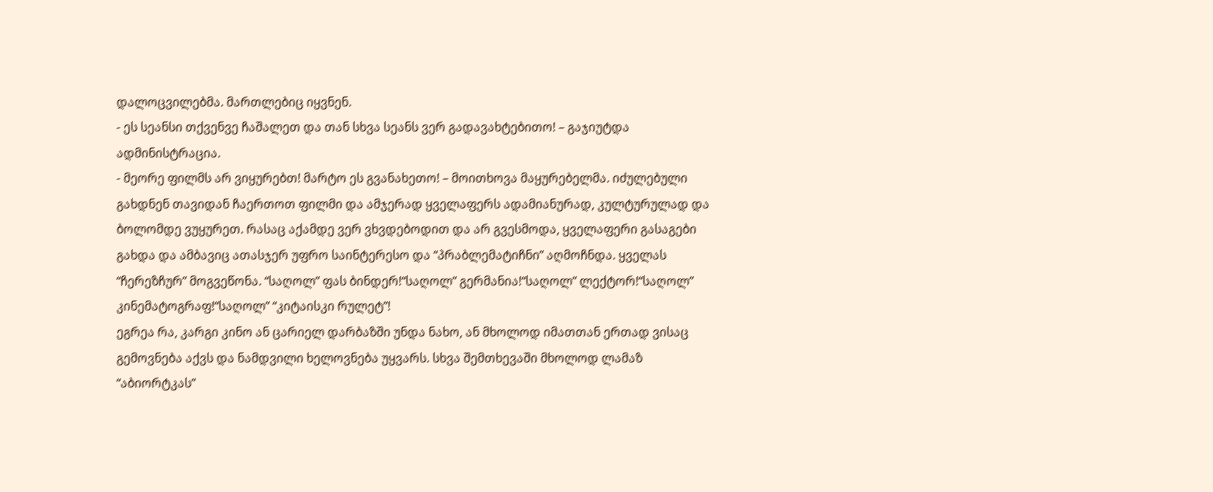დალოცვილებმა. მართლებიც იყვნენ.
- ეს სეანსი თქვენვე ჩაშალეთ და თან სხვა სეანს ვერ გადავახტებითო! – გაჯიუტდა ადმინისტრაცია.
- მეორე ფილმს არ ვიყურებთ! მარტო ეს გვანახეთო! – მოითხოვა მაყურებელმა. იძულებული გახდნენ თავიდან ჩაერთოთ ფილმი და ამჯერად ყველაფერს ადამიანურად, კულტურულად და ბოლომდე ვუყურეთ. რასაც აქამდე ვერ ვხვდებოდით და არ გვესმოდა, ყველაფერი გასაგები გახდა და ამბავიც ათასჯერ უფრო საინტერესო და “პრაბლემატიჩნი” აღმოჩნდა. ყველას “ჩერეზჩურ” მოგვეწონა. “საღოლ” ფას ბინდერ!“საღოლ” გერმანია!“საღოლ” ლექტორ!“საღოლ” კინემატოგრაფ!“საღოლ” “კიტაისკი რულეტ”!
ეგრეა რა, კარგი კინო ან ცარიელ დარბაზში უნდა ნახო, ან მხოლოდ იმათთან ერთად ვისაც გემოვნება აქვს და ნამდვილი ხელოვნება უყვარს. სხვა შემთხევაში მხოლოდ ლამაზ “აბიორტკას”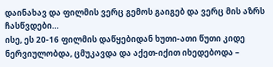დაინახავ და ფილმის ვერც გემოს გაიგებ და ვერც მის აზრს ჩასწვდები…
ისე, ეს 20-16 ფილმის დაწყებიდან ხუთი-ათი წუთი კიდე ნერვიულობდა, ცმუკავდა და აქეთ-იქით იხედებოდა –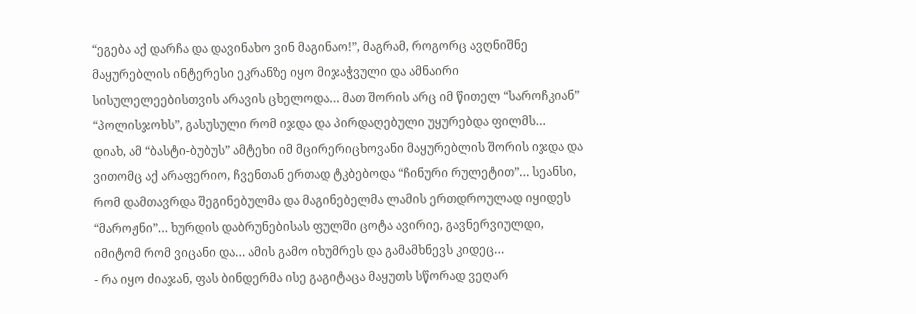“ეგება აქ დარჩა და დავინახო ვინ მაგინაო!”, მაგრამ, როგორც ავღნიშნე მაყურებლის ინტერესი ეკრანზე იყო მიჯაჭვული და ამნაირი სისულელეებისთვის არავის ცხელოდა… მათ შორის არც იმ წითელ “საროჩკიან” “პოლისჯოხს”, გასუსული რომ იჯდა და პირდაღებული უყურებდა ფილმს…
დიახ, ამ “ბასტი-ბუბუს” ამტეხი იმ მცირერიცხოვანი მაყურებლის შორის იჯდა და ვითომც აქ არაფერიო, ჩვენთან ერთად ტკბებოდა “ჩინური რულეტით”… სეანსი, რომ დამთავრდა შეგინებულმა და მაგინებელმა ლამის ერთდროულად იყიდეს “მაროჟნი”… ხურდის დაბრუნებისას ფულში ცოტა ავირიე, გავნერვიულდი, იმიტომ რომ ვიცანი და… ამის გამო იხუმრეს და გამამხნევს კიდეც…
- რა იყო ძიაჯან, ფას ბინდერმა ისე გაგიტაცა მაყუთს სწორად ვეღარ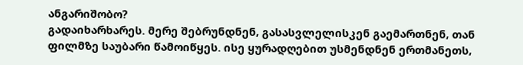ანგარიშობო?
გადაიხარხარეს. მერე შებრუნდნენ, გასასვლელისკენ გაემართნენ, თან ფილმზე საუბარი წამოიწყეს. ისე ყურადღებით უსმენდნენ ერთმანეთს,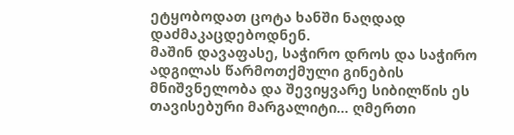ეტყობოდათ ცოტა ხანში ნაღდად დაძმაკაცდებოდნენ.
მაშინ დავაფასე, საჭირო დროს და საჭირო ადგილას წარმოთქმული გინების მნიშვნელობა და შევიყვარე სიბილწის ეს თავისებური მარგალიტი… ღმერთი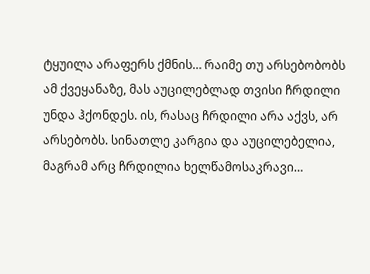ტყუილა არაფერს ქმნის… რაიმე თუ არსებობობს ამ ქვეყანაზე, მას აუცილებლად თვისი ჩრდილი უნდა ჰქონდეს. ის, რასაც ჩრდილი არა აქვს, არ არსებობს. სინათლე კარგია და აუცილებელია, მაგრამ არც ჩრდილია ხელწამოსაკრავი…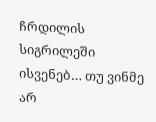ჩრდილის სიგრილეში ისვენებ… თუ ვინმე არ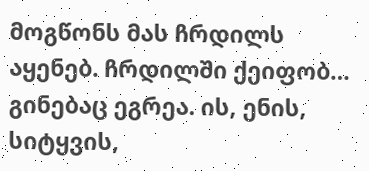მოგწონს მას ჩრდილს აყენებ. ჩრდილში ქეიფობ… გინებაც ეგრეა. ის, ენის, სიტყვის,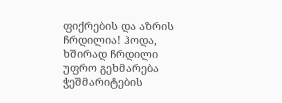ფიქრების და აზრის ჩრდილია! ჰოდა, ხშირად ჩრდილი უფრო გეხმარება ჭეშმარიტების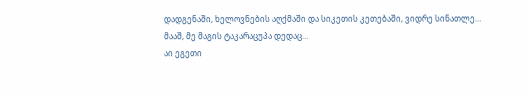დადგენაში, ხელოვნების აღქმაში და სიკეთის კეთებაში, ვიდრე სინათლე…
მააშ, მე მაგის ტაკარაცუპა დედაც…
აი ეგეთი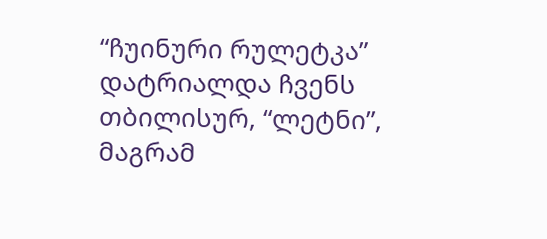“ჩუინური რულეტკა” დატრიალდა ჩვენს თბილისურ, “ლეტნი”, მაგრამ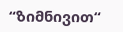“ზიმნივით“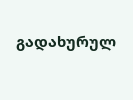გადახურულ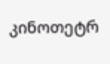კინოთეტრ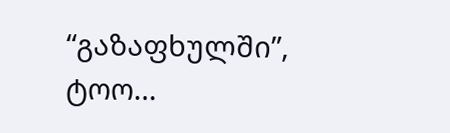“გაზაფხულში”, ტოო…